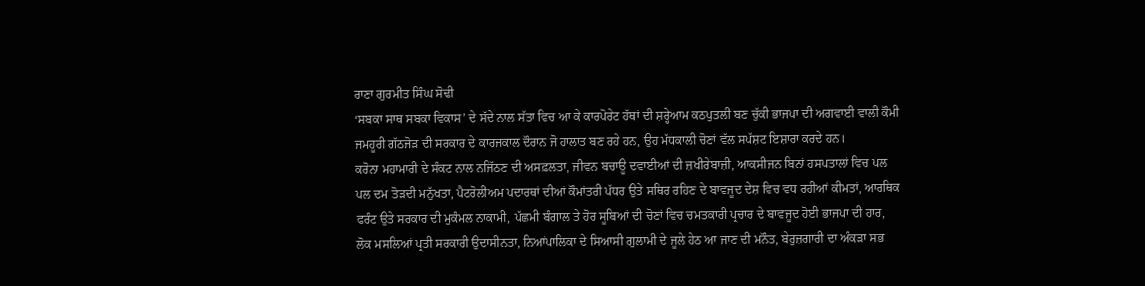ਰਾਣਾ ਗੁਰਮੀਤ ਸਿੰਘ ਸੋਢੀ
‘ਸਬਕਾ ਸਾਥ ਸਬਕਾ ਵਿਕਾਸ’ ਦੇ ਸੱਦੇ ਨਾਲ ਸੱਤਾ ਵਿਚ ਆ ਕੇ ਕਾਰਪੋਰੇਟ ਹੱਥਾਂ ਦੀ ਸ਼ਰ੍ਹੇਆਮ ਕਠਪੁਤਲੀ ਬਣ ਚੁੱਕੀ ਭਾਜਪਾ ਦੀ ਅਗਵਾਈ ਵਾਲੀ ਕੌਮੀ ਜਮਹੂਰੀ ਗੱਠਜੋੜ ਦੀ ਸਰਕਾਰ ਦੇ ਕਾਰਜਕਾਲ ਦੌਰਾਨ ਜੋ ਹਾਲਾਤ ਬਣ ਰਹੇ ਹਨ, ਉਹ ਮੱਧਕਾਲੀ ਚੋਣਾਂ ਵੱਲ ਸਪੱਸ਼ਟ ਇਸ਼ਾਰਾ ਕਰਦੇ ਹਨ।
ਕਰੋਨਾ ਮਹਾਮਾਰੀ ਦੇ ਸੰਕਟ ਨਾਲ ਨਜਿੱਠਣ ਦੀ ਅਸਫ਼ਲਤਾ, ਜੀਵਨ ਬਚਾਊ ਦਵਾਈਆਂ ਦੀ ਜ਼ਖੀਰੇਬਾਜ਼ੀ, ਆਕਸੀਜਨ ਬਿਨਾਂ ਹਸਪਤਾਲਾਂ ਵਿਚ ਪਲ ਪਲ ਦਮ ਤੋੜਦੀ ਮਨੁੱਖਤਾ, ਪੈਟਰੋਲੀਅਮ ਪਦਾਰਥਾਂ ਦੀਆਂ ਕੌਮਾਂਤਰੀ ਪੱਧਰ ਉਤੇ ਸਥਿਰ ਰਹਿਣ ਦੇ ਬਾਵਜੂਦ ਦੇਸ਼ ਵਿਚ ਵਧ ਰਹੀਆਂ ਕੀਮਤਾਂ, ਆਰਥਿਕ ਫਰੰਟ ਉਤੇ ਸਰਕਾਰ ਦੀ ਮੁਕੰਮਲ ਨਾਕਾਮੀ, ਪੱਛਮੀ ਬੰਗਾਲ ਤੇ ਹੋਰ ਸੂਬਿਆਂ ਦੀ ਚੋਣਾਂ ਵਿਚ ਚਮਤਕਾਰੀ ਪ੍ਰਚਾਰ ਦੇ ਬਾਵਜੂਦ ਹੋਈ ਭਾਜਪਾ ਦੀ ਹਾਰ, ਲੋਕ ਮਸਲਿਆਂ ਪ੍ਰਤੀ ਸਰਕਾਰੀ ਉਦਾਸੀਨਤਾ, ਨਿਆਂਪਾਲਿਕਾ ਦੇ ਸਿਆਸੀ ਗੁਲਾਮੀ ਦੇ ਜੂਲੇ ਹੇਠ ਆ ਜਾਣ ਦੀ ਮਨੌਤ, ਬੇਰੁਜ਼ਗਾਰੀ ਦਾ ਅੰਕੜਾ ਸਭ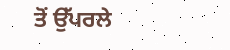ਤੋਂ ਉੱਪਰਲੇ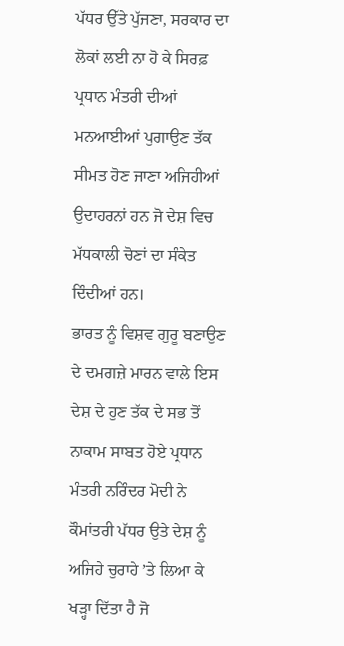ਪੱਧਰ ਉੱਤੇ ਪੁੱਜਣਾ, ਸਰਕਾਰ ਦਾ ਲੋਕਾਂ ਲਈ ਨਾ ਹੋ ਕੇ ਸਿਰਫ਼ ਪ੍ਰਧਾਨ ਮੰਤਰੀ ਦੀਆਂ ਮਨਆਈਆਂ ਪੁਗਾਉਣ ਤੱਕ ਸੀਮਤ ਹੋਣ ਜਾਣਾ ਅਜਿਹੀਆਂ ਉਦਾਹਰਨਾਂ ਹਨ ਜੋ ਦੇਸ਼ ਵਿਚ ਮੱਧਕਾਲੀ ਚੋਣਾਂ ਦਾ ਸੰਕੇਤ ਦਿੰਦੀਆਂ ਹਨ।
ਭਾਰਤ ਨੂੰ ਵਿਸ਼ਵ ਗੁਰੂ ਬਣਾਉਣ ਦੇ ਦਮਗਜ਼ੇ ਮਾਰਨ ਵਾਲੇ ਇਸ ਦੇਸ਼ ਦੇ ਹੁਣ ਤੱਕ ਦੇ ਸਭ ਤੋਂ ਨਾਕਾਮ ਸਾਬਤ ਹੋਏ ਪ੍ਰਧਾਨ ਮੰਤਰੀ ਨਰਿੰਦਰ ਮੋਦੀ ਨੇ ਕੌਮਾਂਤਰੀ ਪੱਧਰ ਉਤੇ ਦੇਸ਼ ਨੂੰ ਅਜਿਹੇ ਚੁਰਾਹੇ ’ਤੇ ਲਿਆ ਕੇ ਖੜ੍ਹਾ ਦਿੱਤਾ ਹੈ ਜੋ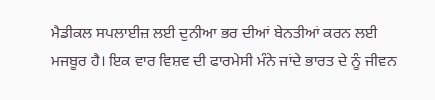ਮੈਡੀਕਲ ਸਪਲਾਈਜ਼ ਲਈ ਦੁਨੀਆ ਭਰ ਦੀਆਂ ਬੇਨਤੀਆਂ ਕਰਨ ਲਈ ਮਜਬੂਰ ਹੈ। ਇਕ ਵਾਰ ਵਿਸ਼ਵ ਦੀ ਫਾਰਮੇਸੀ ਮੰਨੇ ਜਾਂਦੇ ਭਾਰਤ ਦੇ ਨੂੰ ਜੀਵਨ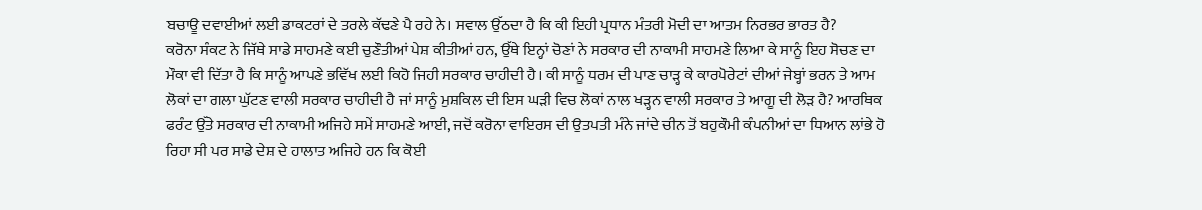ਬਚਾਊ ਦਵਾਈਆਂ ਲਈ ਡਾਕਟਰਾਂ ਦੇ ਤਰਲੇ ਕੱਢਣੇ ਪੈ ਰਹੇ ਨੇ। ਸਵਾਲ ਉੱਠਦਾ ਹੈ ਕਿ ਕੀ ਇਹੀ ਪ੍ਰਧਾਨ ਮੰਤਰੀ ਮੋਦੀ ਦਾ ਆਤਮ ਨਿਰਭਰ ਭਾਰਤ ਹੈ?
ਕਰੋਨਾ ਸੰਕਟ ਨੇ ਜਿੱਥੇ ਸਾਡੇ ਸਾਹਮਣੇ ਕਈ ਚੁਣੌਤੀਆਂ ਪੇਸ਼ ਕੀਤੀਆਂ ਹਨ, ਉੱਥੇ ਇਨ੍ਹਾਂ ਚੋਣਾਂ ਨੇ ਸਰਕਾਰ ਦੀ ਨਾਕਾਮੀ ਸਾਹਮਣੇ ਲਿਆ ਕੇ ਸਾਨੂੰ ਇਹ ਸੋਚਣ ਦਾ ਮੌਕਾ ਵੀ ਦਿੱਤਾ ਹੈ ਕਿ ਸਾਨੂੰ ਆਪਣੇ ਭਵਿੱਖ ਲਈ ਕਿਹੋ ਜਿਹੀ ਸਰਕਾਰ ਚਾਹੀਦੀ ਹੈ। ਕੀ ਸਾਨੂੰ ਧਰਮ ਦੀ ਪਾਣ ਚਾੜ੍ਹ ਕੇ ਕਾਰਪੋਰੇਟਾਂ ਦੀਆਂ ਜੇਬ੍ਹਾਂ ਭਰਨ ਤੇ ਆਮ ਲੋਕਾਂ ਦਾ ਗਲਾ ਘੁੱਟਣ ਵਾਲੀ ਸਰਕਾਰ ਚਾਹੀਦੀ ਹੈ ਜਾਂ ਸਾਨੂੰ ਮੁਸ਼ਕਿਲ ਦੀ ਇਸ ਘੜੀ ਵਿਚ ਲੋਕਾਂ ਨਾਲ ਖੜ੍ਹਨ ਵਾਲੀ ਸਰਕਾਰ ਤੇ ਆਗੂ ਦੀ ਲੋੜ ਹੈ? ਆਰਥਿਕ ਫਰੰਟ ਉੱਤੇ ਸਰਕਾਰ ਦੀ ਨਾਕਾਮੀ ਅਜਿਹੇ ਸਮੇਂ ਸਾਹਮਣੇ ਆਈ, ਜਦੋਂ ਕਰੋਨਾ ਵਾਇਰਸ ਦੀ ਉਤਪਤੀ ਮੰਨੇ ਜਾਂਦੇ ਚੀਨ ਤੋਂ ਬਹੁਕੌਮੀ ਕੰਪਨੀਆਂ ਦਾ ਧਿਆਨ ਲਾਂਭੇ ਹੋ ਰਿਹਾ ਸੀ ਪਰ ਸਾਡੇ ਦੇਸ਼ ਦੇ ਹਾਲਾਤ ਅਜਿਹੇ ਹਨ ਕਿ ਕੋਈ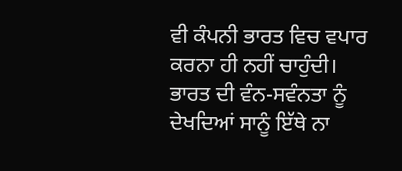ਵੀ ਕੰਪਨੀ ਭਾਰਤ ਵਿਚ ਵਪਾਰ ਕਰਨਾ ਹੀ ਨਹੀਂ ਚਾਹੁੰਦੀ।
ਭਾਰਤ ਦੀ ਵੰਨ-ਸਵੰਨਤਾ ਨੂੰ ਦੇਖਦਿਆਂ ਸਾਨੂੰ ਇੱਥੇ ਨਾ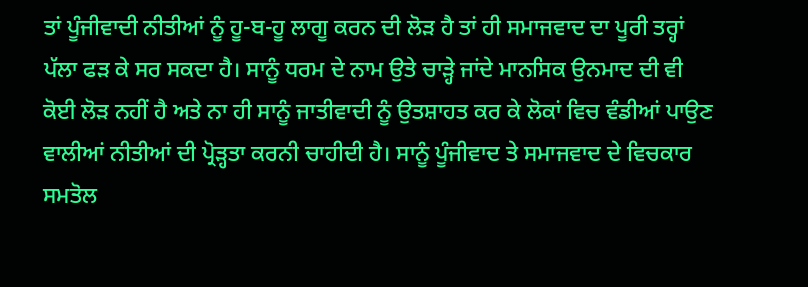ਤਾਂ ਪੂੰਜੀਵਾਦੀ ਨੀਤੀਆਂ ਨੂੰ ਹੂ-ਬ-ਹੂ ਲਾਗੂ ਕਰਨ ਦੀ ਲੋੜ ਹੈ ਤਾਂ ਹੀ ਸਮਾਜਵਾਦ ਦਾ ਪੂਰੀ ਤਰ੍ਹਾਂ ਪੱਲਾ ਫੜ ਕੇ ਸਰ ਸਕਦਾ ਹੈ। ਸਾਨੂੰ ਧਰਮ ਦੇ ਨਾਮ ਉਤੇ ਚਾੜ੍ਹੇ ਜਾਂਦੇ ਮਾਨਸਿਕ ਉਨਮਾਦ ਦੀ ਵੀ ਕੋਈ ਲੋੜ ਨਹੀਂ ਹੈ ਅਤੇ ਨਾ ਹੀ ਸਾਨੂੰ ਜਾਤੀਵਾਦੀ ਨੂੰ ਉਤਸ਼ਾਹਤ ਕਰ ਕੇ ਲੋਕਾਂ ਵਿਚ ਵੰਡੀਆਂ ਪਾਉਣ ਵਾਲੀਆਂ ਨੀਤੀਆਂ ਦੀ ਪ੍ਰੋੜ੍ਹਤਾ ਕਰਨੀ ਚਾਹੀਦੀ ਹੈ। ਸਾਨੂੰ ਪੂੰਜੀਵਾਦ ਤੇ ਸਮਾਜਵਾਦ ਦੇ ਵਿਚਕਾਰ ਸਮਤੋਲ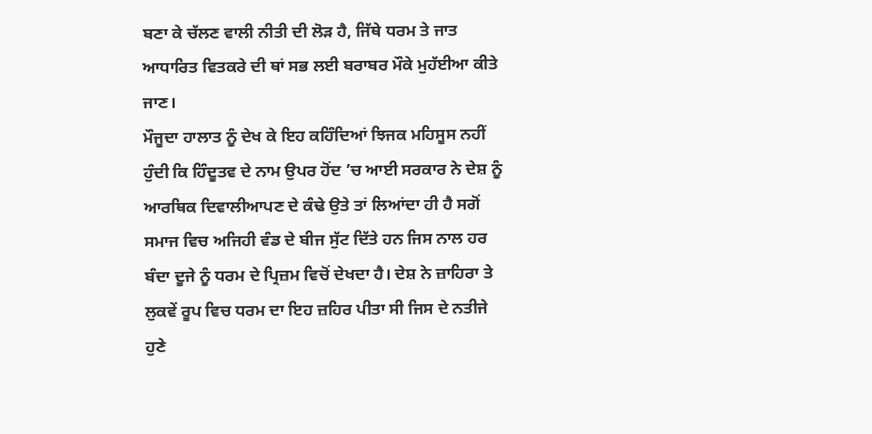ਬਣਾ ਕੇ ਚੱਲਣ ਵਾਲੀ ਨੀਤੀ ਦੀ ਲੋੜ ਹੈ, ਜਿੱਥੇ ਧਰਮ ਤੇ ਜਾਤ ਆਧਾਰਿਤ ਵਿਤਕਰੇ ਦੀ ਥਾਂ ਸਭ ਲਈ ਬਰਾਬਰ ਮੌਕੇ ਮੁਹੱਈਆ ਕੀਤੇ ਜਾਣ।
ਮੌਜੂਦਾ ਹਾਲਾਤ ਨੂੰ ਦੇਖ ਕੇ ਇਹ ਕਹਿੰਦਿਆਂ ਝਿਜਕ ਮਹਿਸੂਸ ਨਹੀਂ ਹੁੰਦੀ ਕਿ ਹਿੰਦੂਤਵ ਦੇ ਨਾਮ ਉਪਰ ਹੋਂਦ ’ਚ ਆਈ ਸਰਕਾਰ ਨੇ ਦੇਸ਼ ਨੂੰ ਆਰਥਿਕ ਦਿਵਾਲੀਆਪਣ ਦੇ ਕੰਢੇ ਉਤੇ ਤਾਂ ਲਿਆਂਦਾ ਹੀ ਹੈ ਸਗੋਂ ਸਮਾਜ ਵਿਚ ਅਜਿਹੀ ਵੰਡ ਦੇ ਬੀਜ ਸੁੱਟ ਦਿੱਤੇ ਹਨ ਜਿਸ ਨਾਲ ਹਰ ਬੰਦਾ ਦੂਜੇ ਨੂੰ ਧਰਮ ਦੇ ਪ੍ਰਿਜ਼ਮ ਵਿਚੋਂ ਦੇਖਦਾ ਹੈ। ਦੇਸ਼ ਨੇ ਜ਼ਾਹਿਰਾ ਤੇ ਲੁਕਵੇਂ ਰੂਪ ਵਿਚ ਧਰਮ ਦਾ ਇਹ ਜ਼ਹਿਰ ਪੀਤਾ ਸੀ ਜਿਸ ਦੇ ਨਤੀਜੇ ਹੁਣੇ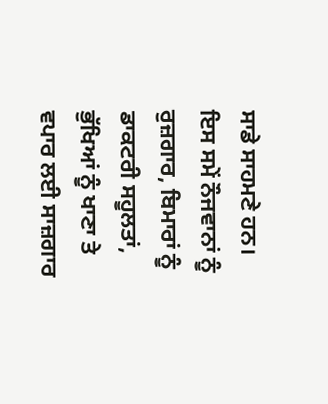ਸਾਡੇ ਸਾਹਮਣੇ ਹਨ।
ਇਸ ਸਮੇਂ ਨੌਜਵਾਨਾਂ ਨੂੰ ਰੁਜ਼ਗਾਰ, ਬਿਮਾਰਾਂ ਨੂੰ ਡਾਕਟਰੀ ਸਹੂਲਤਾਂ, ਭੁੱਖਿਆਂ ਨੂੰ ਖਾਣਾ ਤੇ ਵਪਾਰ ਲਈ ਸਾਜ਼ਗਾਰ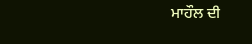ਮਾਹੌਲ ਦੀ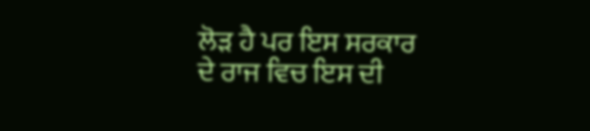ਲੋੜ ਹੈ ਪਰ ਇਸ ਸਰਕਾਰ ਦੇ ਰਾਜ ਵਿਚ ਇਸ ਦੀ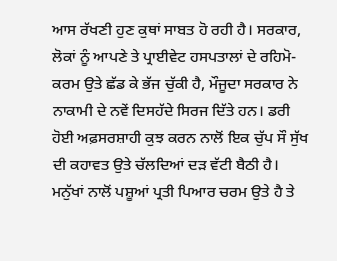ਆਸ ਰੱਖਣੀ ਹੁਣ ਕੁਥਾਂ ਸਾਬਤ ਹੋ ਰਹੀ ਹੈ। ਸਰਕਾਰ, ਲੋਕਾਂ ਨੂੰ ਆਪਣੇ ਤੇ ਪ੍ਰਾਈਵੇਟ ਹਸਪਤਾਲਾਂ ਦੇ ਰਹਿਮੋ-ਕਰਮ ਉਤੇ ਛੱਡ ਕੇ ਭੱਜ ਚੁੱਕੀ ਹੈ, ਮੌਜੂਦਾ ਸਰਕਾਰ ਨੇ ਨਾਕਾਮੀ ਦੇ ਨਵੇਂ ਦਿਸਹੱਦੇ ਸਿਰਜ ਦਿੱਤੇ ਹਨ। ਡਰੀ ਹੋਈ ਅਫ਼ਸਰਸ਼ਾਹੀ ਕੁਝ ਕਰਨ ਨਾਲੋਂ ਇਕ ਚੁੱਪ ਸੌ ਸੁੱਖ ਦੀ ਕਹਾਵਤ ਉਤੇ ਚੱਲਦਿਆਂ ਦੜ ਵੱਟੀ ਬੈਠੀ ਹੈ। ਮਨੁੱਖਾਂ ਨਾਲੋਂ ਪਸ਼ੂਆਂ ਪ੍ਰਤੀ ਪਿਆਰ ਚਰਮ ਉਤੇ ਹੈ ਤੇ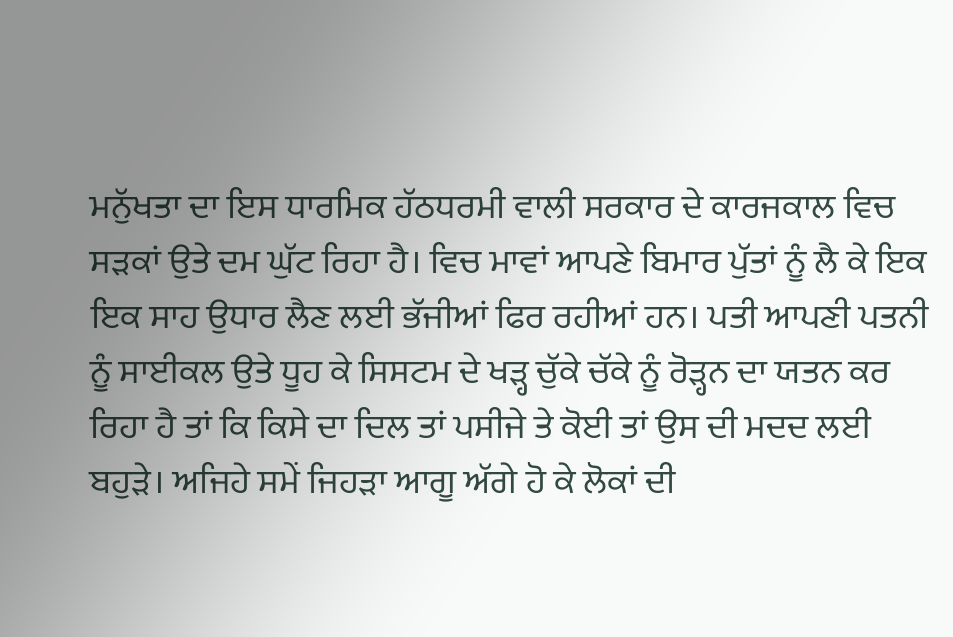ਮਨੁੱਖਤਾ ਦਾ ਇਸ ਧਾਰਮਿਕ ਹੱਠਧਰਮੀ ਵਾਲੀ ਸਰਕਾਰ ਦੇ ਕਾਰਜਕਾਲ ਵਿਚ ਸੜਕਾਂ ਉਤੇ ਦਮ ਘੁੱਟ ਰਿਹਾ ਹੈ। ਵਿਚ ਮਾਵਾਂ ਆਪਣੇ ਬਿਮਾਰ ਪੁੱਤਾਂ ਨੂੰ ਲੈ ਕੇ ਇਕ ਇਕ ਸਾਹ ਉਧਾਰ ਲੈਣ ਲਈ ਭੱਜੀਆਂ ਫਿਰ ਰਹੀਆਂ ਹਨ। ਪਤੀ ਆਪਣੀ ਪਤਨੀ ਨੂੰ ਸਾਈਕਲ ਉਤੇ ਧੂਹ ਕੇ ਸਿਸਟਮ ਦੇ ਖੜ੍ਹ ਚੁੱਕੇ ਚੱਕੇ ਨੂੰ ਰੋੜ੍ਹਨ ਦਾ ਯਤਨ ਕਰ ਰਿਹਾ ਹੈ ਤਾਂ ਕਿ ਕਿਸੇ ਦਾ ਦਿਲ ਤਾਂ ਪਸੀਜੇ ਤੇ ਕੋਈ ਤਾਂ ਉਸ ਦੀ ਮਦਦ ਲਈ ਬਹੁੜੇ। ਅਜਿਹੇ ਸਮੇਂ ਜਿਹੜਾ ਆਗੂ ਅੱਗੇ ਹੋ ਕੇ ਲੋਕਾਂ ਦੀ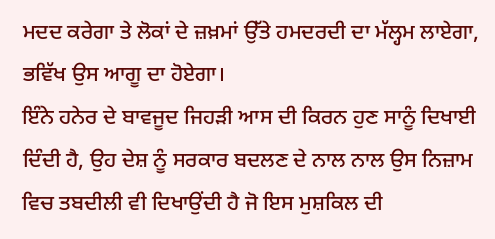ਮਦਦ ਕਰੇਗਾ ਤੇ ਲੋਕਾਂ ਦੇ ਜ਼ਖ਼ਮਾਂ ਉੱਤੇ ਹਮਦਰਦੀ ਦਾ ਮੱਲ੍ਹਮ ਲਾਏਗਾ, ਭਵਿੱਖ ਉਸ ਆਗੂ ਦਾ ਹੋਏਗਾ।
ਇੰਨੇ ਹਨੇਰ ਦੇ ਬਾਵਜੂਦ ਜਿਹੜੀ ਆਸ ਦੀ ਕਿਰਨ ਹੁਣ ਸਾਨੂੰ ਦਿਖਾਈ ਦਿੰਦੀ ਹੈ, ਉਹ ਦੇਸ਼ ਨੂੰ ਸਰਕਾਰ ਬਦਲਣ ਦੇ ਨਾਲ ਨਾਲ ਉਸ ਨਿਜ਼ਾਮ ਵਿਚ ਤਬਦੀਲੀ ਵੀ ਦਿਖਾਉਂਦੀ ਹੈ ਜੋ ਇਸ ਮੁਸ਼ਕਿਲ ਦੀ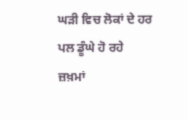ਘੜੀ ਵਿਚ ਲੋਕਾਂ ਦੇ ਹਰ ਪਲ ਡੂੰਘੇ ਹੋ ਰਹੇ ਜ਼ਖ਼ਮਾਂ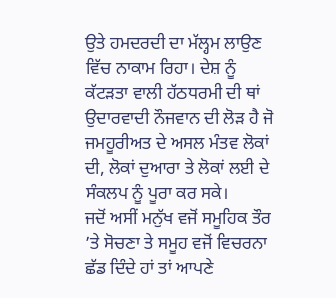ਉਤੇ ਹਮਦਰਦੀ ਦਾ ਮੱਲ੍ਹਮ ਲਾਉਣ ਵਿੱਚ ਨਾਕਾਮ ਰਿਹਾ। ਦੇਸ਼ ਨੂੰ ਕੱਟੜਤਾ ਵਾਲੀ ਹੱਠਧਰਮੀ ਦੀ ਥਾਂ ਉਦਾਰਵਾਦੀ ਨੌਜਵਾਨ ਦੀ ਲੋੜ ਹੈ ਜੋ ਜਮਹੂਰੀਅਤ ਦੇ ਅਸਲ ਮੰਤਵ ਲੋਕਾਂ ਦੀ, ਲੋਕਾਂ ਦੁਆਰਾ ਤੇ ਲੋਕਾਂ ਲਈ ਦੇ ਸੰਕਲਪ ਨੂੰ ਪੂਰਾ ਕਰ ਸਕੇ।
ਜਦੋਂ ਅਸੀਂ ਮਨੁੱਖ ਵਜੋਂ ਸਮੂਹਿਕ ਤੌਰ ’ਤੇ ਸੋਚਣਾ ਤੇ ਸਮੂਹ ਵਜੋਂ ਵਿਚਰਨਾ ਛੱਡ ਦਿੰਦੇ ਹਾਂ ਤਾਂ ਆਪਣੇ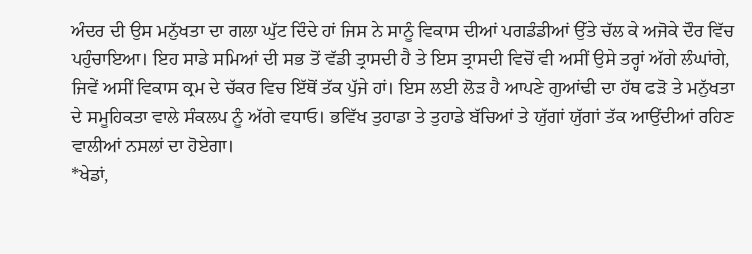ਅੰਦਰ ਦੀ ਉਸ ਮਨੁੱਖਤਾ ਦਾ ਗਲਾ ਘੁੱਟ ਦਿੰਦੇ ਹਾਂ ਜਿਸ ਨੇ ਸਾਨੂੰ ਵਿਕਾਸ ਦੀਆਂ ਪਗਡੰਡੀਆਂ ਉੱਤੇ ਚੱਲ ਕੇ ਅਜੋਕੇ ਦੌਰ ਵਿੱਚ ਪਹੁੰਚਾਇਆ। ਇਹ ਸਾਡੇ ਸਮਿਆਂ ਦੀ ਸਭ ਤੋਂ ਵੱਡੀ ਤ੍ਰਾਸਦੀ ਹੈ ਤੇ ਇਸ ਤ੍ਰਾਸਦੀ ਵਿਚੋਂ ਵੀ ਅਸੀਂ ਉਸੇ ਤਰ੍ਹਾਂ ਅੱਗੇ ਲੰਘਾਂਗੇ, ਜਿਵੇਂ ਅਸੀਂ ਵਿਕਾਸ ਕ੍ਰਮ ਦੇ ਚੱਕਰ ਵਿਚ ਇੱਥੋਂ ਤੱਕ ਪੁੱਜੇ ਹਾਂ। ਇਸ ਲਈ ਲੋੜ ਹੈ ਆਪਣੇ ਗੁਆਂਢੀ ਦਾ ਹੱਥ ਫੜੋ ਤੇ ਮਨੁੱਖਤਾ ਦੇ ਸਮੂਹਿਕਤਾ ਵਾਲੇ ਸੰਕਲਪ ਨੂੰ ਅੱਗੇ ਵਧਾਓ। ਭਵਿੱਖ ਤੁਹਾਡਾ ਤੇ ਤੁਹਾਡੇ ਬੱਚਿਆਂ ਤੇ ਯੁੱਗਾਂ ਯੁੱਗਾਂ ਤੱਕ ਆਉਂਦੀਆਂ ਰਹਿਣ ਵਾਲੀਆਂ ਨਸਲਾਂ ਦਾ ਹੋਏਗਾ।
*ਖੇਡਾਂ,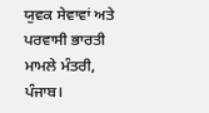ਯੁਵਕ ਸੇਵਾਵਾਂ ਅਤੇ ਪਰਵਾਸੀ ਭਾਰਤੀ ਮਾਮਲੇ ਮੰਤਰੀ, ਪੰਜਾਬ।